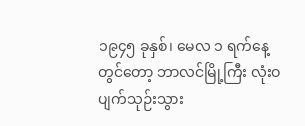၁၉၄၅ ခုနှစ်၊ မေလ ၁ ရက်နေ့ တွင်တော့ ဘာလင်မြို့ကြီး လုံးဝ ပျက်သုဉ်းသွား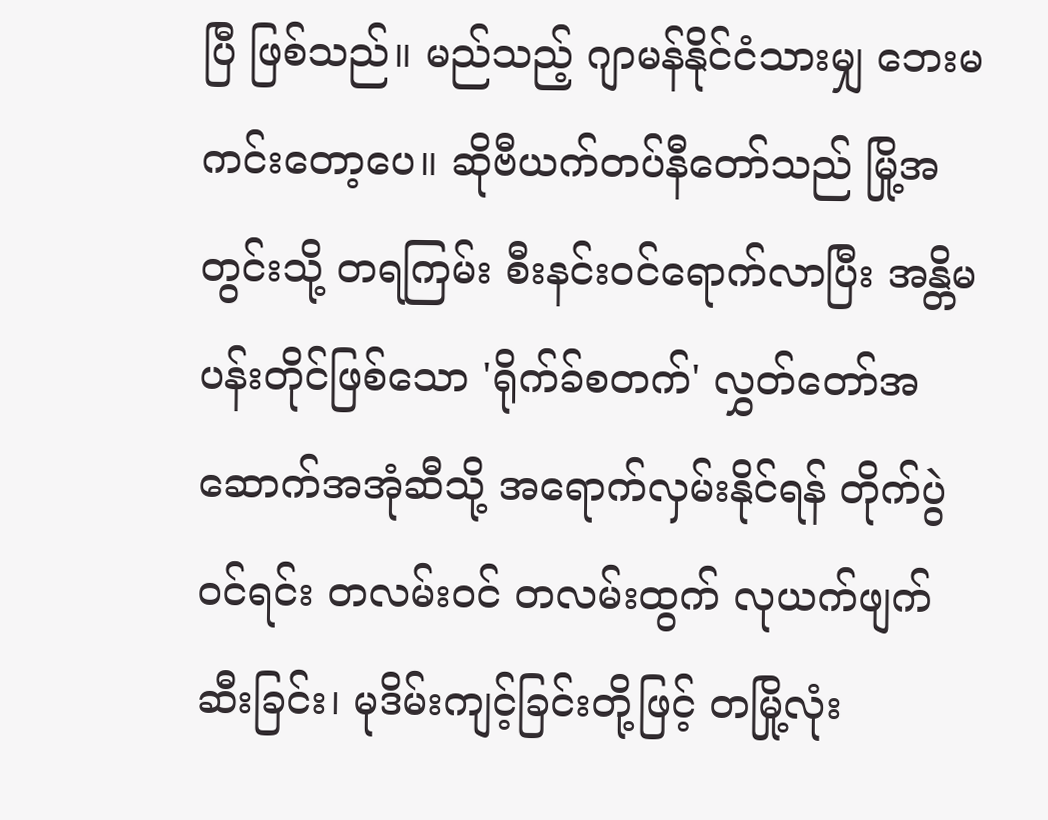ပြီ ဖြစ်သည်။ မည်သည့် ဂျာမန်နိုင်ငံသားမျှ ဘေးမကင်းတော့ပေ။ ဆိုဗီယက်တပ်နီတော်သည် မြို့အတွင်းသို့ တရကြမ်း စီးနင်းဝင်ရောက်လာပြီး အန္တိမပန်းတိုင်ဖြစ်သော 'ရိုက်ခ်စတက်' လွှတ်တော်အဆောက်အအုံဆီသို့ အရောက်လှမ်းနိုင်ရန် တိုက်ပွဲဝင်ရင်း တလမ်းဝင် တလမ်းထွက် လုယက်ဖျက်ဆီးခြင်း၊ မုဒိမ်းကျင့်ခြင်းတို့ဖြင့် တမြို့လုံး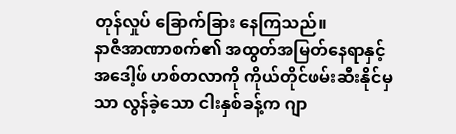တုန်လှုပ် ခြောက်ခြား နေကြသည်။
နာဇီအာဏာစက်၏ အထွတ်အမြတ်နေရာနှင့် အဒေါ့ဖ် ဟစ်တလာကို ကိုယ်တိုင်ဖမ်းဆီးနိုင်မှသာ လွန်ခဲ့သော ငါးနှစ်ခန့်က ဂျာ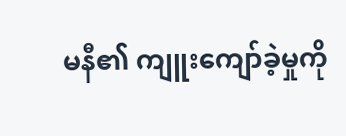မနီ၏ ကျူးကျော်ခဲ့မှုကို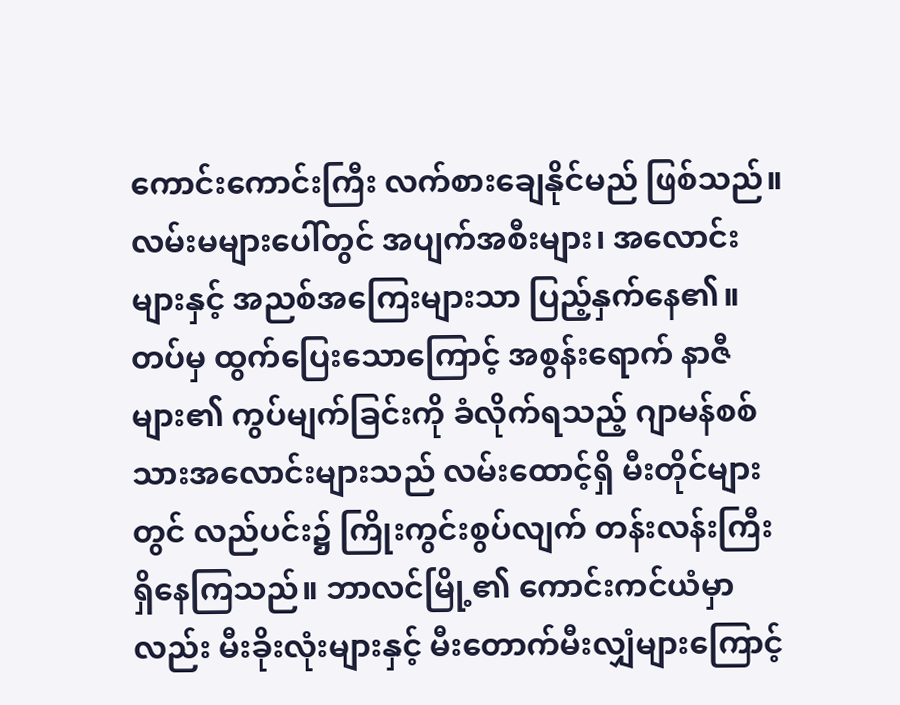ကောင်းကောင်းကြီး လက်စားချေနိုင်မည် ဖြစ်သည်။ လမ်းမများပေါ်တွင် အပျက်အစီးများ၊ အလောင်းများနှင့် အညစ်အကြေးများသာ ပြည့်နှက်နေ၏။
တပ်မှ ထွက်ပြေးသောကြောင့် အစွန်းရောက် နာဇီများ၏ ကွပ်မျက်ခြင်းကို ခံလိုက်ရသည့် ဂျာမန်စစ်သားအလောင်းများသည် လမ်းထောင့်ရှိ မီးတိုင်များတွင် လည်ပင်း၌ ကြိုးကွင်းစွပ်လျက် တန်းလန်းကြီး ရှိနေကြသည်။ ဘာလင်မြို့၏ ကောင်းကင်ယံမှာလည်း မီးခိုးလုံးများနှင့် မီးတောက်မီးလျှံများကြောင့်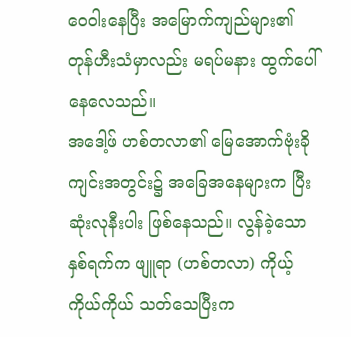ဝေဝါးနေပြီး အမြောက်ကျည်များ၏ တုန်ဟီးသံမှာလည်း မရပ်မနား ထွက်ပေါ်နေလေသည်။
အဒေါ့ဖ် ဟစ်တလာ၏ မြေအောက်ဗုံးခိုကျင်းအတွင်း၌ အခြေအနေများက ပြီးဆုံးလုနီးပါး ဖြစ်နေသည်။ လွန်ခဲ့သော နှစ်ရက်က ဖျူရာ (ဟစ်တလာ) ကိုယ့်ကိုယ်ကိုယ် သတ်သေပြီးက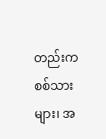တည်းက စစ်သားများ၊ အ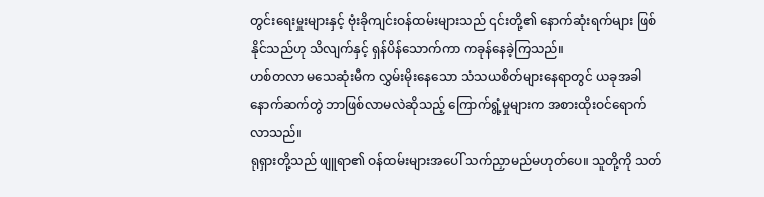တွင်းရေးမှူးများနှင့် ဗုံးခိုကျင်းဝန်ထမ်းများသည် ၎င်းတို့၏ နောက်ဆုံးရက်များ ဖြစ်နိုင်သည်ဟု သိလျက်နှင့် ရှန်ပိန်သောက်ကာ ကခုန်နေခဲ့ကြသည်။
ဟစ်တလာ မသေဆုံးမီက လွှမ်းမိုးနေသော သံသယစိတ်များနေရာတွင် ယခုအခါ နောက်ဆက်တွဲ ဘာဖြစ်လာမလဲဆိုသည့် ကြောက်ရွံ့မှုများက အစားထိုးဝင်ရောက်လာသည်။
ရုရှားတို့သည် ဖျူရာ၏ ဝန်ထမ်းများအပေါ် သက်ညှာမည်မဟုတ်ပေ။ သူတို့ကို သတ်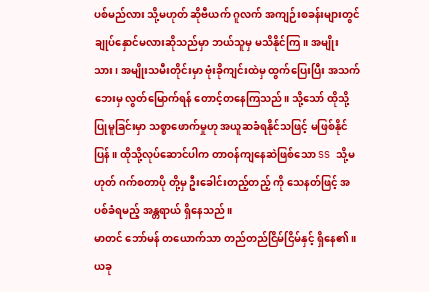ပစ်မည်လား သို့မဟုတ် ဆိုဗီယက် ဂူလက် အကျဉ်းစခန်းများတွင် ချုပ်နှောင်မလားဆိုသည်မှာ ဘယ်သူမှ မသိနိုင်ကြ။ အမျိုးသား၊ အမျိုးသမီးတိုင်းမှာ ဗုံးခိုကျင်းထဲမှ ထွက်ပြေးပြီး အသက်ဘေးမှ လွတ်မြောက်ရန် တောင့်တနေကြသည်။ သို့သော် ထိုသို့ပြုမူခြင်းမှာ သစ္စာဖောက်မှုဟု အယူဆခံရနိုင်သဖြင့် မဖြစ်နိုင်ပြန်။ ထိုသို့လုပ်ဆောင်ပါက တာဝန်ကျနေဆဲဖြစ်သော SS သို့မဟုတ် ဂက်စတာပို တို့မှ ဦးခေါင်းတည့်တည့် ကို သေနတ်ဖြင့် အပစ်ခံရမည့် အန္တရာယ် ရှိနေသည်။
မာတင် ဘော်မန် တယောက်သာ တည်တည်ငြိမ်ငြိမ်နှင့် ရှိနေ၏။ ယခု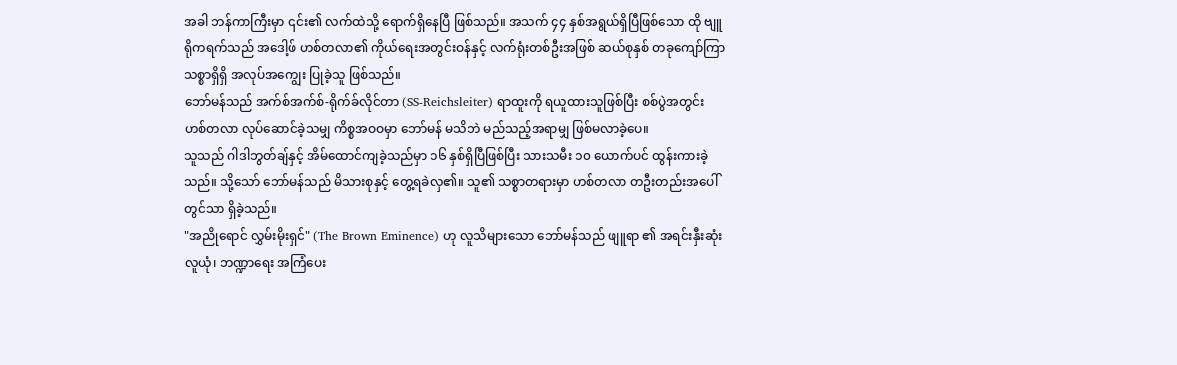အခါ ဘန်ကာကြီးမှာ ၎င်း၏ လက်ထဲသို့ ရောက်ရှိနေပြီ ဖြစ်သည်။ အသက် ၄၄ နှစ်အရွယ်ရှိပြီဖြစ်သော ထို ဗျူရိုကရက်သည် အဒေါ့ဖ် ဟစ်တလာ၏ ကိုယ်ရေးအတွင်းဝန်နှင့် လက်ရုံးတစ်ဦးအဖြစ် ဆယ်စုနှစ် တခုကျော်ကြာ သစ္စာရှိရှိ အလုပ်အကျွေး ပြုခဲ့သူ ဖြစ်သည်။
ဘော်မန်သည် အက်စ်အက်စ်-ရိုက်ခ်လိုင်တာ (SS-Reichsleiter) ရာထူးကို ရယူထားသူဖြစ်ပြီး စစ်ပွဲအတွင်း ဟစ်တလာ လုပ်ဆောင်ခဲ့သမျှ ကိစ္စအဝဝမှာ ဘော်မန် မသိဘဲ မည်သည့်အရာမျှ ဖြစ်မလာခဲ့ပေ။
သူသည် ဂါဒါဘွတ်ချ်နှင့် အိမ်ထောင်ကျခဲ့သည်မှာ ၁၆ နှစ်ရှိပြီဖြစ်ပြီး သားသမီး ၁၀ ယောက်ပင် ထွန်းကားခဲ့သည်။ သို့သော် ဘော်မန်သည် မိသားစုနှင့် တွေ့ရခဲလှ၏။ သူ၏ သစ္စာတရားမှာ ဟစ်တလာ တဦးတည်းအပေါ်တွင်သာ ရှိခဲ့သည်။
"အညိုရောင် လွှမ်းမိုးရှင်" (The Brown Eminence) ဟု လူသိများသော ဘော်မန်သည် ဖျူရာ ၏ အရင်းနှီးဆုံး လူယုံ၊ ဘဏ္ဍာရေး အကြံပေး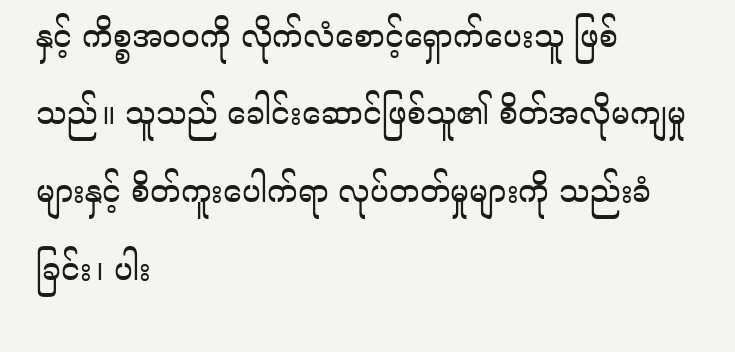နှင့် ကိစ္စအဝဝကို လိုက်လံစောင့်ရှောက်ပေးသူ ဖြစ်သည်။ သူသည် ခေါင်းဆောင်ဖြစ်သူ၏ စိတ်အလိုမကျမှုများနှင့် စိတ်ကူးပေါက်ရာ လုပ်တတ်မှုများကို သည်းခံခြင်း၊ ပါး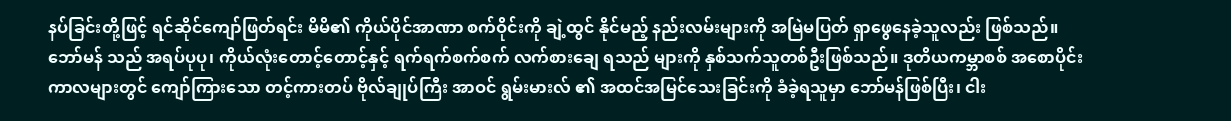နပ်ခြင်းတို့ဖြင့် ရင်ဆိုင်ကျော်ဖြတ်ရင်း မိမိ၏ ကိုယ်ပိုင်အာဏာ စက်ဝိုင်းကို ချဲ့ထွင် နိုင်မည့် နည်းလမ်းများကို အမြဲမပြတ် ရှာဖွေနေခဲ့သူလည်း ဖြစ်သည်။
ဘော်မန် သည် အရပ်ပုပု၊ ကိုယ်လုံးတောင့်တောင့်နှင့် ရက်ရက်စက်စက် လက်စားချေ ရသည် များကို နှစ်သက်သူတစ်ဦးဖြစ်သည်။ ဒုတိယကမ္ဘာစစ် အစောပိုင်းကာလများတွင် ကျော်ကြားသော တင့်ကားတပ် ဗိုလ်ချုပ်ကြီး အာဝင် ရွမ်းမားလ် ၏ အထင်အမြင်သေးခြင်းကို ခံခဲ့ရသူမှာ ဘော်မန်ဖြစ်ပြီး၊ ငါး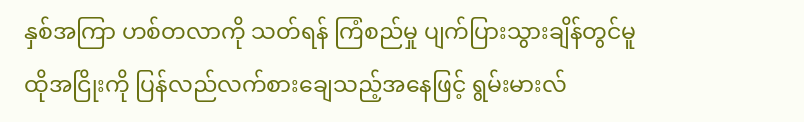နှစ်အကြာ ဟစ်တလာကို သတ်ရန် ကြံစည်မှု ပျက်ပြားသွားချိန်တွင်မူ ထိုအငြိုးကို ပြန်လည်လက်စားချေသည့်အနေဖြင့် ရွမ်းမားလ်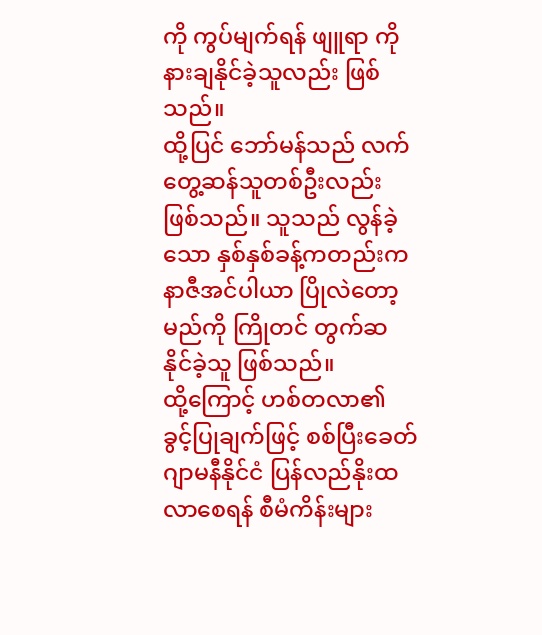ကို ကွပ်မျက်ရန် ဖျူရာ ကို နားချနိုင်ခဲ့သူလည်း ဖြစ်သည်။
ထို့ပြင် ဘော်မန်သည် လက်တွေ့ဆန်သူတစ်ဦးလည်း ဖြစ်သည်။ သူသည် လွန်ခဲ့သော နှစ်နှစ်ခန့်ကတည်းက နာဇီအင်ပါယာ ပြိုလဲတော့မည်ကို ကြိုတင် တွက်ဆ နိုင်ခဲ့သူ ဖြစ်သည်။
ထို့ကြောင့် ဟစ်တလာ၏ ခွင့်ပြုချက်ဖြင့် စစ်ပြီးခေတ် ဂျာမနီနိုင်ငံ ပြန်လည်နိုးထလာစေရန် စီမံကိန်းများ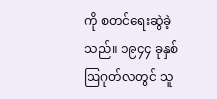ကို စတင်ရေးဆွဲခဲ့သည်။ ၁၉၄၄ ခုနှစ် ဩဂုတ်လတွင် သူ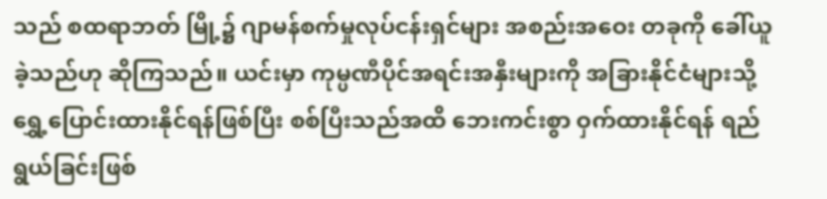သည် စထရာဘတ် မြို့၌ ဂျာမန်စက်မှုလုပ်ငန်းရှင်များ အစည်းအဝေး တခုကို ခေါ်ယူ ခဲ့သည်ဟု ဆိုကြသည်။ ယင်းမှာ ကုမ္ပဏီပိုင်အရင်းအနှီးများကို အခြားနိုင်ငံများသို့ ရွှေ့ပြောင်းထားနိုင်ရန်ဖြစ်ပြီး စစ်ပြီးသည်အထိ ဘေးကင်းစွာ ဝှက်ထားနိုင်ရန် ရည်ရွယ်ခြင်းဖြစ်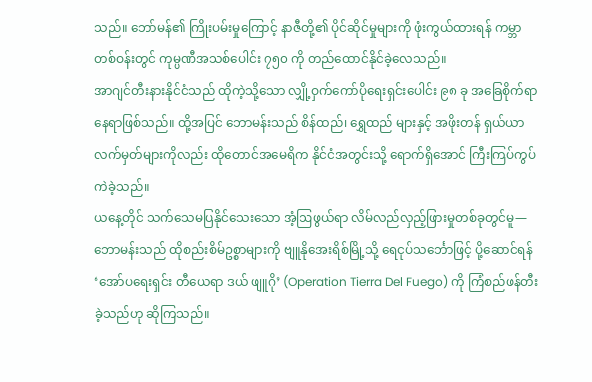သည်။ ဘော်မန်၏ ကြိုးပမ်းမှုကြောင့် နာဇီတို့၏ ပိုင်ဆိုင်မှုများကို ဖုံးကွယ်ထားရန် ကမ္ဘာတစ်ဝန်းတွင် ကုမ္ပဏီအသစ်ပေါင်း ၇၅၀ ကို တည်ထောင်နိုင်ခဲ့လေသည်။
အာဂျင်တီးနားနိုင်ငံသည် ထိုကဲ့သို့သော လျှို့ဝှက်ကော်ပိုရေးရှင်းပေါင်း ၉၈ ခု အခြေစိုက်ရာ နေရာဖြစ်သည်။ ထို့အပြင် ဘောမန်းသည် စိန်ထည်၊ ရွှေထည် များနှင့် အဖိုးတန် ရှယ်ယာလက်မှတ်များကိုလည်း ထိုတောင်အမေရိက နိုင်ငံအတွင်းသို့ ရောက်ရှိအောင် ကြီးကြပ်ကွပ်ကဲခဲ့သည်။
ယနေ့တိုင် သက်သေမပြနိုင်သေးသော အံ့ဩဖွယ်ရာ လိမ်လည်လှည့်ဖြားမှုတစ်ခုတွင်မူ— ဘောမန်းသည် ထိုစည်းစိမ်ဥစ္စာများကို ဗျူနိုအေးရိစ်မြို့သို့ ရေငုပ်သင်္ဘောဖြင့် ပို့ဆောင်ရန် ‘အော်ပရေးရှင်း တီယေရာ ဒယ် ဖျူဂို’ (Operation Tierra Del Fuego) ကို ကြံစည်ဖန်တီးခဲ့သည်ဟု ဆိုကြသည်။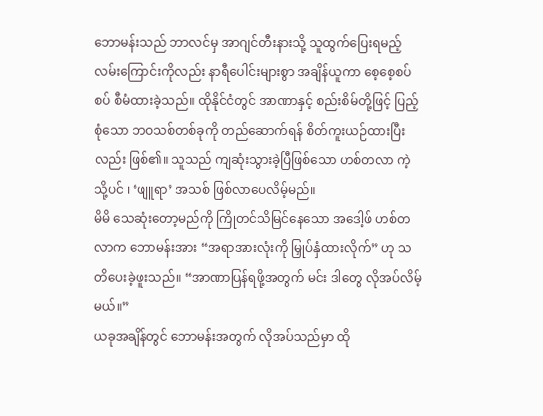ဘောမန်းသည် ဘာလင်မှ အာဂျင်တီးနားသို့ သူထွက်ပြေးရမည့်လမ်းကြောင်းကိုလည်း နာရီပေါင်းများစွာ အချိန်ယူကာ စေ့စေ့စပ်စပ် စီမံထားခဲ့သည်။ ထိုနိုင်ငံတွင် အာဏာနှင့် စည်းစိမ်တို့ဖြင့် ပြည့်စုံသော ဘဝသစ်တစ်ခုကို တည်ဆောက်ရန် စိတ်ကူးယဉ်ထားပြီး လည်း ဖြစ်၏။ သူသည် ကျဆုံးသွားခဲ့ပြီဖြစ်သော ဟစ်တလာ ကဲ့သို့ပင် ၊ ‘ဖျူရာ’ အသစ် ဖြစ်လာပေလိမ့်မည်။
မိမိ သေဆုံးတော့မည်ကို ကြိုတင်သိမြင်နေသော အဒေါ့ဖ် ဟစ်တလာက ဘောမန်းအား “အရာအားလုံးကို မြှုပ်နှံထားလိုက်” ဟု သတိပေးခဲ့ဖူးသည်။ “အာဏာပြန်ရဖို့အတွက် မင်း ဒါတွေ လိုအပ်လိမ့်မယ်။”
ယခုအချိန်တွင် ဘောမန်းအတွက် လိုအပ်သည်မှာ ထို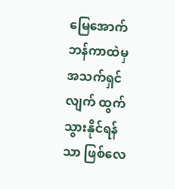မြေအောက် ဘန်ကာထဲမှ အသက်ရှင်လျက် ထွက်သွားနိုင်ရန်သာ ဖြစ်လေ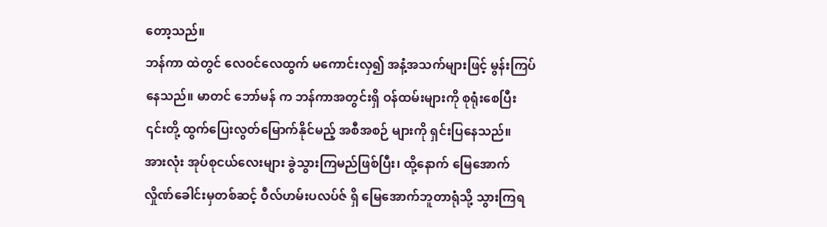တော့သည်။
ဘန်ကာ ထဲတွင် လေဝင်လေထွက် မကောင်းလှ၍ အနံ့အသက်များဖြင့် မွန်းကြပ်နေသည်။ မာတင် ဘော်မန် က ဘန်ကာအတွင်းရှိ ဝန်ထမ်းများကို စုရုံးစေပြီး ၎င်းတို့ ထွက်ပြေးလွတ်မြောက်နိုင်မည့် အစီအစဉ် များကို ရှင်းပြနေသည်။ အားလုံး အုပ်စုငယ်လေးများ ခွဲသွားကြမည်ဖြစ်ပြီး၊ ထို့နောက် မြေအောက်လှိုဏ်ခေါင်းမှတစ်ဆင့် ဝီလ်ဟမ်းပလပ်ဇ် ရှိ မြေအောက်ဘူတာရုံသို့ သွားကြရ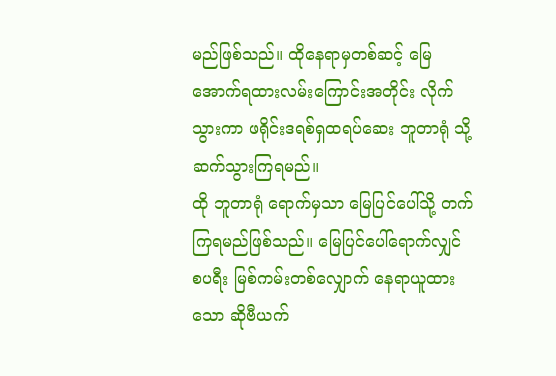မည်ဖြစ်သည်။ ထိုနေရာမှတစ်ဆင့် မြေအောက်ရထားလမ်းကြောင်းအတိုင်း လိုက်သွားကာ ဖရိုင်းဒရစ်ရှထရပ်ဆေး ဘူတာရုံ သို့ ဆက်သွားကြရမည်။
ထို ဘူတာရုံ ရောက်မှသာ မြေပြင်ပေါ်သို့ တက်ကြရမည်ဖြစ်သည်။ မြေပြင်ပေါ်ရောက်လျှင် စပရီး မြစ်ကမ်းတစ်လျှောက် နေရာယူထားသော ဆိုဗီယက်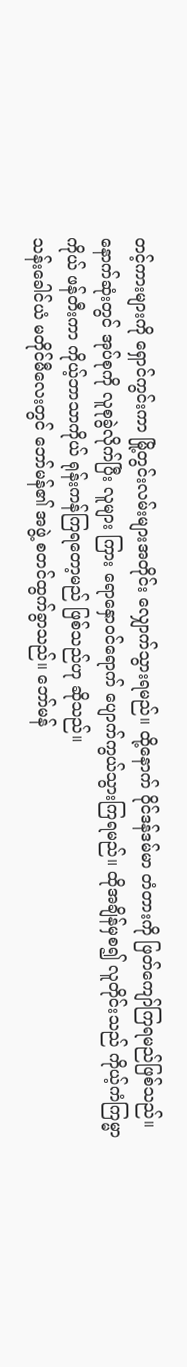တင့်ကားများကို ရှောင်ကွင်းကာ မြို့တွင်းလမ်းများအတိုင်း လျှောက်သွားရမည်။ ထို့နောက် ဝိုင်ဒန်ဒမ်မာ တံတားကို ဖြတ်ကျော်ကြရမည်ဖြစ်သည်။ နောက်ဆုံးတွင် အုပ်စုကို လူစုခွဲလိုက်ပြီး လူများ ကြား ရောနှောဝင်ရောက် ပျောက်ကွယ်သွားကြရမည်။ ထိုအချိန်မှစ၍ လူတိုင်းသည် ကိုယ့်ကံကြမ္မာကိုယ် ဖန်တီးကာ ကိုယ့်ဘာသာကိုယ် ရုန်းကန်ကြရတော့မည် ဖြစ်သည်ဟု ဆိုသည်။
သန်းခေါင်ယံ မတိုင်မီလေးတွင် ဘော်မန်၏ အဖွဲ့ စတင်ထွက်ခွာသည်။ ဘော်မန်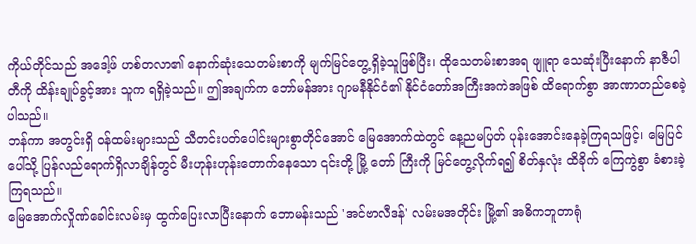ကိုယ်တိုင်သည် အဒေါ့ဖ် ဟစ်တလာ၏ နောက်ဆုံးသေတမ်းစာကို မျက်မြင်တွေ့ရှိခဲ့သူဖြစ်ပြီး၊ ထိုသေတမ်းစာအရ ဖျူရာ သေဆုံးပြီးနောက် နာဇီပါတီကို ထိန်းချုပ်ခွင့်အား သူက ရရှိခဲ့သည်။ ဤအချက်က ဘော်မန်အား ဂျာမနီနိုင်ငံ၏ နိုင်ငံတော်အကြီးအကဲအဖြစ် ထိရောက်စွာ အာဏာတည်စေခဲ့ပါသည်။
ဘန်ကာ အတွင်းရှိ ဝန်ထမ်းများသည် သီတင်းပတ်ပေါင်းများစွာတိုင်အောင် မြေအောက်ထဲတွင် နေ့ညမပြတ် ပုန်းအောင်းနေခဲ့ကြရသဖြင့်၊ မြေပြင်ပေါ်သို့ ပြန်လည်ရောက်ရှိလာချိန်တွင် မီးဟုန်းဟုန်းတောက်နေသော ၎င်းတို့ မြို့ တော် ကြီးကို မြင်တွေ့လိုက်ရ၍ စိတ်နှလုံး ထိခိုက် ကြေကွဲစွာ ခံစားခဲ့ကြရသည်။
မြေအောက်လှိုဏ်ခေါင်းလမ်းမှ ထွက်ပြေးလာပြီးနောက် ဘောမန်းသည် 'အင်ဗာလီဒန်' လမ်းမအတိုင်း မြို့၏ အဓိကဘူတာရုံ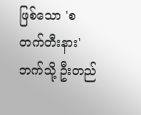ဖြစ်သော 'စတက်တီးနား' ဘက်သို့ ဦးတည်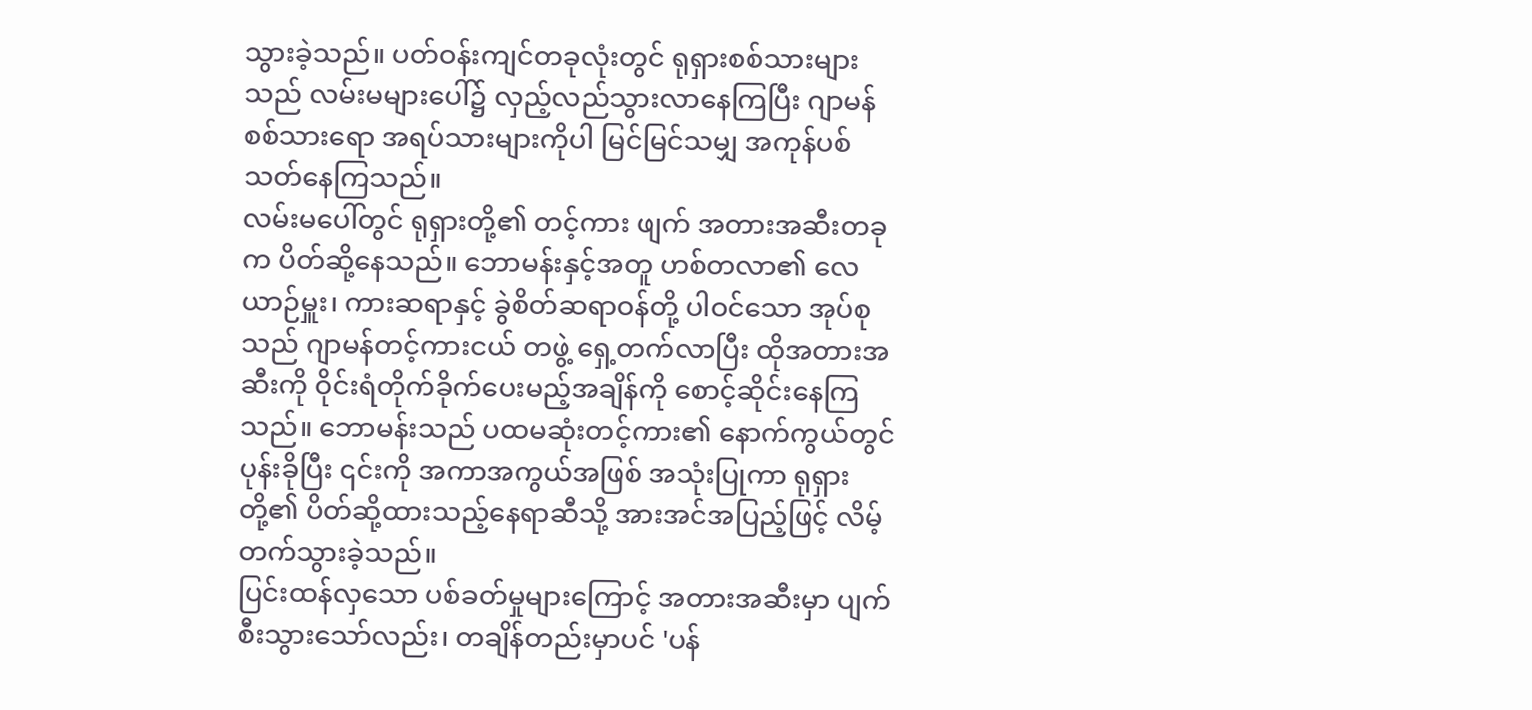သွားခဲ့သည်။ ပတ်ဝန်းကျင်တခုလုံးတွင် ရုရှားစစ်သားများသည် လမ်းမများပေါ်၌ လှည့်လည်သွားလာနေကြပြီး ဂျာမန်စစ်သားရော အရပ်သားများကိုပါ မြင်မြင်သမျှ အကုန်ပစ်သတ်နေကြသည်။
လမ်းမပေါ်တွင် ရုရှားတို့၏ တင့်ကား ဖျက် အတားအဆီးတခုက ပိတ်ဆို့နေသည်။ ဘောမန်းနှင့်အတူ ဟစ်တလာ၏ လေယာဉ်မှူး၊ ကားဆရာနှင့် ခွဲစိတ်ဆရာဝန်တို့ ပါဝင်သော အုပ်စုသည် ဂျာမန်တင့်ကားငယ် တဖွဲ့ ရှေ့တက်လာပြီး ထိုအတားအဆီးကို ဝိုင်းရံတိုက်ခိုက်ပေးမည့်အချိန်ကို စောင့်ဆိုင်းနေကြသည်။ ဘောမန်းသည် ပထမဆုံးတင့်ကား၏ နောက်ကွယ်တွင် ပုန်းခိုပြီး ၎င်းကို အကာအကွယ်အဖြစ် အသုံးပြုကာ ရုရှားတို့၏ ပိတ်ဆို့ထားသည့်နေရာဆီသို့ အားအင်အပြည့်ဖြင့် လိမ့်တက်သွားခဲ့သည်။
ပြင်းထန်လှသော ပစ်ခတ်မှုများကြောင့် အတားအဆီးမှာ ပျက်စီးသွားသော်လည်း၊ တချိန်တည်းမှာပင် 'ပန်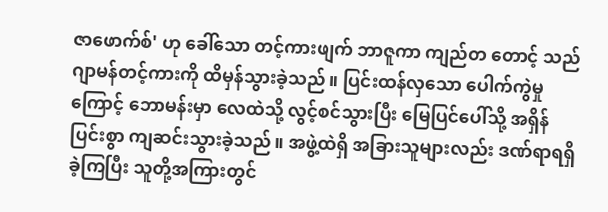ဇာဖောက်စ်' ဟု ခေါ်သော တင့်ကားဖျက် ဘာဇူကာ ကျည်တ တောင့် သည် ဂျာမန်တင့်ကားကို ထိမှန်သွားခဲ့သည်။ ပြင်းထန်လှသော ပေါက်ကွဲမှုကြောင့် ဘောမန်းမှာ လေထဲသို့ လွင့်စင်သွားပြီး မြေပြင်ပေါ်သို့ အရှိန်ပြင်းစွာ ကျဆင်းသွားခဲ့သည်။ အဖွဲ့ထဲရှိ အခြားသူများလည်း ဒဏ်ရာရရှိခဲ့ကြပြီး သူတို့အကြားတွင်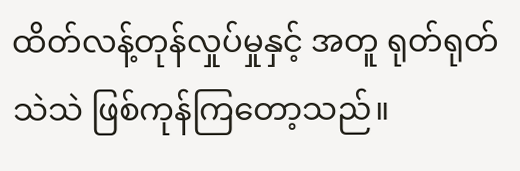ထိတ်လန့်တုန်လှုပ်မှုနှင့် အတူ ရုတ်ရုတ်သဲသဲ ဖြစ်ကုန်ကြတော့သည်။